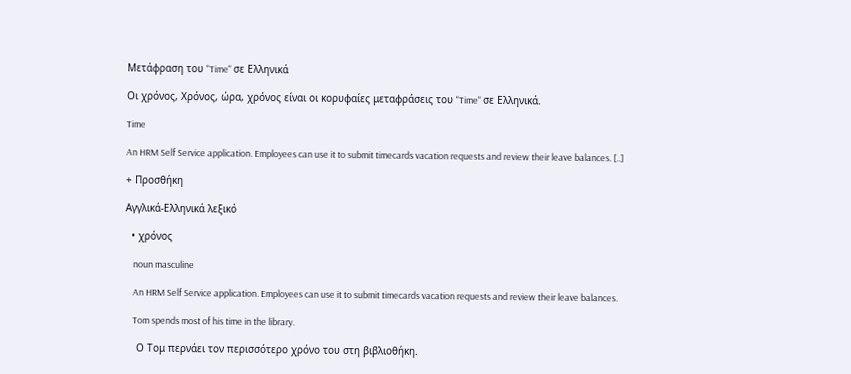Μετάφραση του "Time" σε Ελληνικά

Οι χρόνος, Χρόνος, ώρα, χρόνος είναι οι κορυφαίες μεταφράσεις του "Time" σε Ελληνικά.

Time

An HRM Self Service application. Employees can use it to submit timecards vacation requests and review their leave balances. [..]

+ Προσθήκη

Αγγλικά-Ελληνικά λεξικό

  • χρόνος

    noun masculine

    An HRM Self Service application. Employees can use it to submit timecards vacation requests and review their leave balances.

    Tom spends most of his time in the library.

    Ο Τομ περνάει τον περισσότερο χρόνο του στη βιβλιοθήκη.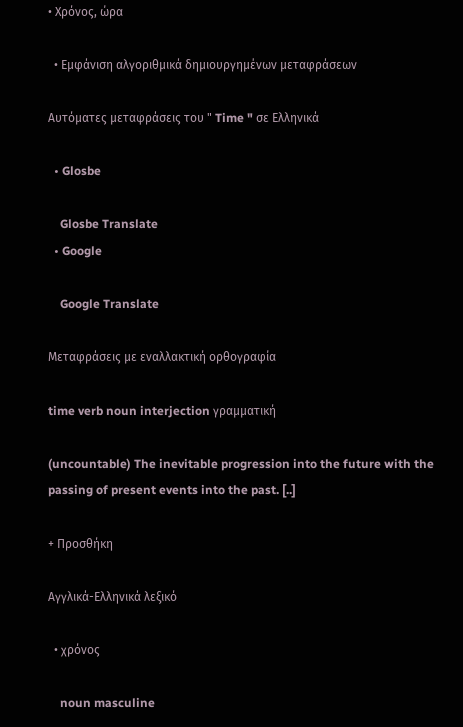• Χρόνος, ώρα

  • Εμφάνιση αλγοριθμικά δημιουργημένων μεταφράσεων

Αυτόματες μεταφράσεις του " Time " σε Ελληνικά

  • Glosbe

    Glosbe Translate
  • Google

    Google Translate

Μεταφράσεις με εναλλακτική ορθογραφία

time verb noun interjection γραμματική

(uncountable) The inevitable progression into the future with the passing of present events into the past. [..]

+ Προσθήκη

Αγγλικά-Ελληνικά λεξικό

  • χρόνος

    noun masculine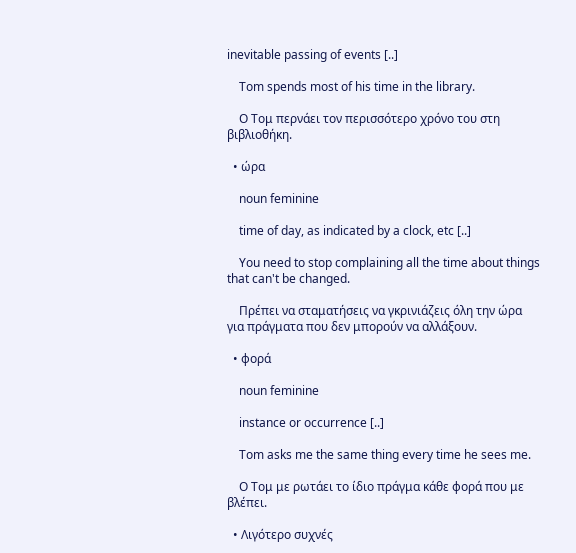inevitable passing of events [..]

    Tom spends most of his time in the library.

    Ο Τομ περνάει τον περισσότερο χρόνο του στη βιβλιοθήκη.

  • ώρα

    noun feminine

    time of day, as indicated by a clock, etc [..]

    You need to stop complaining all the time about things that can't be changed.

    Πρέπει να σταματήσεις να γκρινιάζεις όλη την ώρα για πράγματα που δεν μπορούν να αλλάξουν.

  • φορά

    noun feminine

    instance or occurrence [..]

    Tom asks me the same thing every time he sees me.

    Ο Τομ με ρωτάει το ίδιο πράγμα κάθε φορά που με βλέπει.

  • Λιγότερο συχνές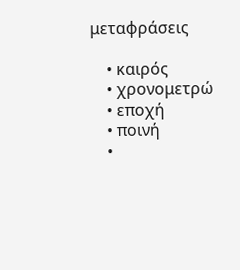μεταφράσεις

    • καιρός
    • χρονομετρώ
    • εποχή
    • ποινή
    •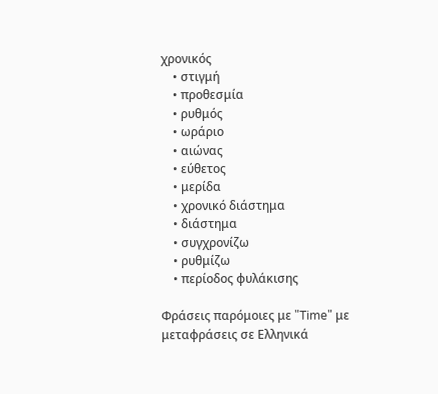χρονικός
    • στιγμή
    • προθεσμία
    • ρυθμός
    • ωράριο
    • αιώνας
    • εύθετος
    • μερίδα
    • χρονικό διάστημα
    • διάστημα
    • συγχρονίζω
    • ρυθμίζω
    • περίοδος φυλάκισης

Φράσεις παρόμοιες με "Time" με μεταφράσεις σε Ελληνικά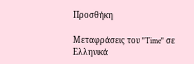Προσθήκη

Μεταφράσεις του "Time" σε Ελληνικά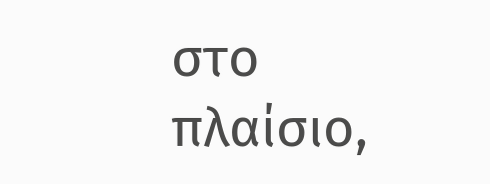στο πλαίσιο,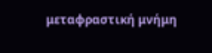μεταφραστική μνήμη